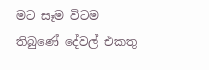මට සෑම විටම තිබුණේ දේවල් එකතු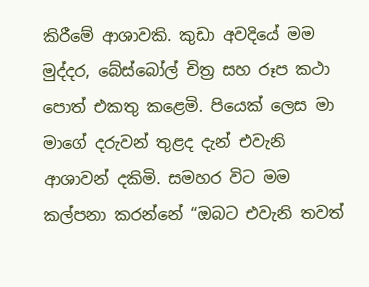කිරීමේ ආශාවකි. කුඩා අවදියේ මම මුද්දර, බේස්බෝල් චිත්‍ර සහ රූප කථා පොත් එකතු කළෙමි. පියෙක් ලෙස මා මාගේ දරුවන් තුළද දැන් එවැනි ආශාවන් දකිමි. සමහර විට මම කල්පනා කරන්නේ “ඔබට එවැනි තවත්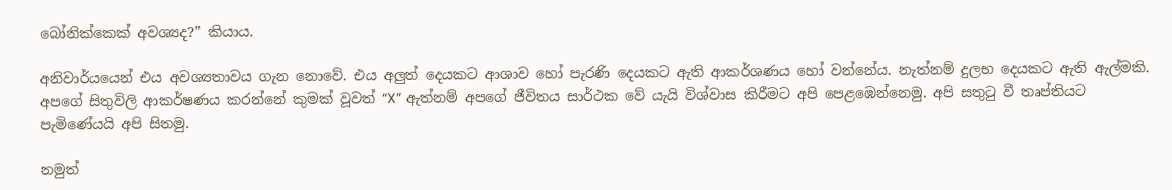බෝනික්කෙක් අවශ්‍යද?” කියාය.

අනිවාර්යයෙන් එය අවශ්‍යතාවය ගැන නොවේ. එය අලුත් දෙයකට ආශාව හෝ පැරණි දෙයකට ඇති ආකර්ශණය හෝ වන්නේය. නැත්නම් දුලභ දෙයකට ඇති ඇල්මකි. අපගේ සිතුවිලි ආකර්ෂණය කරන්නේ කුමක් වූවත් “X” ඇත්නම් අපගේ ජීවිතය සාර්ථක වේ යැයි විශ්වාස කිරීමට අපි පෙළඹෙන්නෙමු. අපි සතුටු වී තෘප්තියට පැමිණේයයි අපි සිතමු.

නමුත්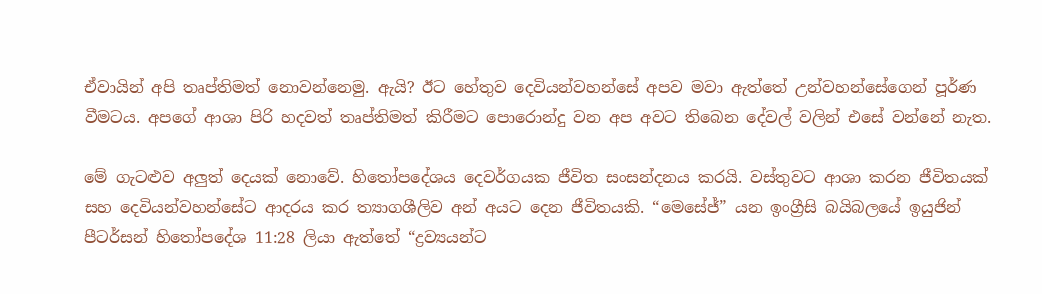ඒවායින් අපි තෘප්තිමත් නොවන්නෙමු. ඇයි? ඊට හේතුව දෙවියන්වහන්සේ අපව මවා ඇත්තේ උන්වහන්සේගෙන් පූර්ණ වීමටය. අපගේ ආශා පිරි හදවත් තෘප්තිමත් කිරීමට පොරොන්දු වන අප අවට තිබෙන දේවල් වලින් එසේ වන්නේ නැත.

මේ ගැටළුව අලුත් දෙයක් නොවේ. හිතෝපදේශය දෙවර්ගයක ජීවිත සංසන්දනය කරයි. වස්තුවට ආශා කරන ජීවිතයක් සහ දෙවියන්වහන්සේට ආදරය කර ත්‍යාගශීලිව අන් අයට දෙන ජීවිතයකි. “මෙසේජ්” යන ඉංග්‍රීසි බයිබලයේ ඉයුජින් පීටර්සන් හිතෝපදේශ 11:28 ලියා ඇත්තේ “ද්‍රව්‍යයන්ට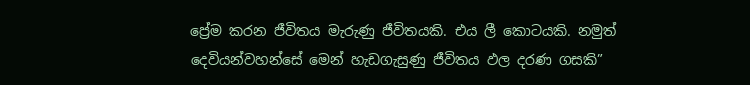ප්‍රේම කරන ජීවිතය මැරුණු ජීවිතයකි. එය ලී කොටයකි. නමුත් දෙවියන්වහන්සේ මෙන් හැඩගැසුණු ජීවිතය ඵල දරණ ගසකි”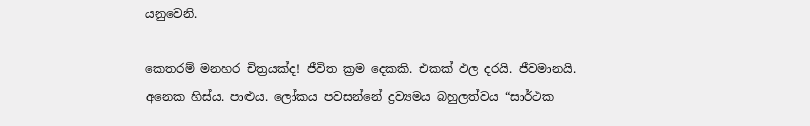යනුවෙනි.

කෙතරම් මනහර චිත්‍රයක්ද! ජීවිත ක්‍රම දෙකකි. එකක් ඵල දරයි. ජීවමානයි. අනෙක හිස්ය. පාළුය. ලෝකය පවසන්නේ ද්‍රව්‍යමය බහුලත්වය “සාර්ථක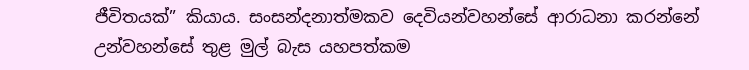ජීවිතයක්” කියාය. සංසන්දනාත්මකව දෙවියන්වහන්සේ ආරාධනා කරන්නේ උන්වහන්සේ තුළ මුල් බැස යහපත්කම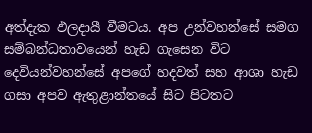අත්දැක ඵලදායී වීමටය. අප උන්වහන්සේ සමග සම්බන්ධතාවයෙන් හැඩ ගැසෙන විට දෙවියන්වහන්සේ අපගේ හදවත් සහ ආශා හැඩ ගසා අපව ඇතුළාන්තයේ සිට පිටතට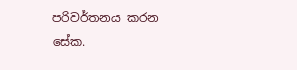පරිවර්තනය කරන සේක.